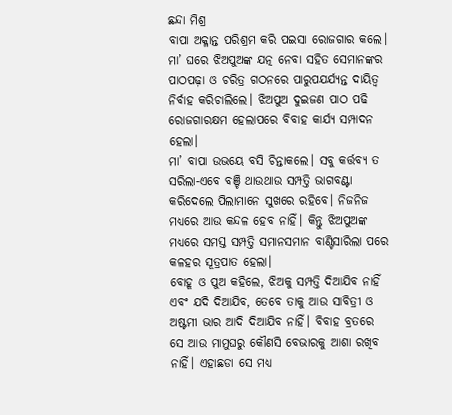ଛନ୍ଦା ମିଶ୍ର
ବାପା ଅକ୍ଳାନ୍ତ ପରିଶ୍ରମ କରି ପଇସା ରୋଜଗାର କଲେ। ମା’ ଘରେ ଝିଅପୁଅଙ୍କ ଯତ୍ନ ନେବା ସହିତ ସେମାନଙ୍କର ପାଠପଢ଼ା ଓ ଚରିତ୍ର ଗଠନରେ ପାରୁପଯର୍ଯ୍ୟନ୍ତ ଦାୟିତ୍ୱ ନିର୍ବାହ କରିଚାଲିଲେ। ଝିଅପୁଅ ଦୁଇଜଣ ପାଠ ପଢି ରୋଜଗାରକ୍ଷମ ହେଲାପରେ ବିବାହ କାର୍ଯ୍ୟ ସମ୍ପାଦନ ହେଲା।
ମା’ ବାପା ଉଭୟେ ବସି ଚିନ୍ତାକଲେ। ସବୁ କର୍ତ୍ତବ୍ୟ ତ ସରିଲା-ଏବେ ବଞ୍ଚି ଥାଉଥାଉ ସମ୍ପତ୍ତି ଭାଗବଣ୍ଟା କରିଦେଲେ ପିଲାମାନେ ସୁଖରେ ରହିବେ। ନିଜନିଜ ମଧ୍ୟରେ ଆଉ କନ୍ଦଳ ହେବ ନାହିଁ। କିନ୍ତୁ ଝିଅପୁଅଙ୍କ ମଧ୍ୟରେ ସମସ୍ତ ସମ୍ପତ୍ତି ସମାନସମାନ ବାଣ୍ଟିସାରିଲା ପରେ କଳହର ସୂତ୍ରପାତ ହେଲା।
ବୋହୂ ଓ ପୁଅ କହିଲେ, ଝିଅକୁ ସମ୍ପତ୍ତି ଦିଆଯିବ ନାହିଁ ଏବଂ ଯଦି ଦିଆଯିବ, ତେବେ ତାକୁ ଆଉ ସାବିତ୍ରୀ ଓ ଅଷ୍ଟମୀ ଭାର ଆଦି ଦିଆଯିବ ନାହିଁ। ବିବାହ ବ୍ରତରେ ସେ ଆଉ ମାମୁଘରୁ କୌଣସି ବେଭାରକୁ ଆଶା ରଖିବ ନାହିଁ। ଏହାଛଡା ସେ ମଧ୍ୟ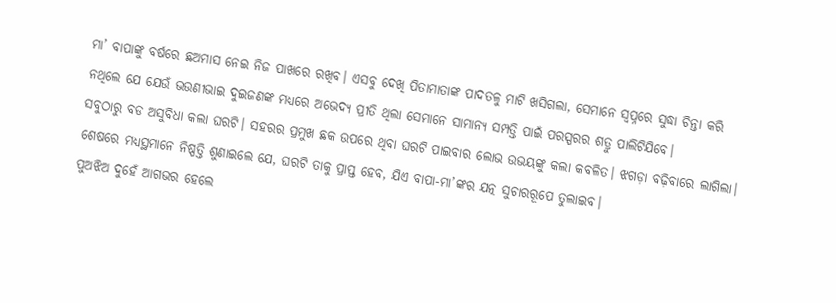ମା’ ବାପାଙ୍କୁ ବର୍ଷରେ ଛଅମାସ ନେଇ ନିଜ ପାଖରେ ରଖିବ। ଏସବୁ ଦେଖି ପିତାମାତାଙ୍କ ପାଦତଳୁ ମାଟି ଖସିଗଲା, ସେମାନେ ସ୍ଵପ୍ନରେ ସୁଦ୍ଧା ଚିନ୍ତା କରି ନଥିଲେ ଯେ ଯେଉଁ ଭଉଣୀଭାଇ ଦୁଇଜଣଙ୍କ ମଧ୍ୟରେ ଅଭେଦ୍ୟ ପ୍ରୀତି ଥିଲା ସେମାନେ ସାମାନ୍ୟ ସମ୍ପତ୍ତି ପାଇଁ ପରସ୍ପରର ଶତ୍ରୁ ପାଲିଟିଯିବେ।
ସବୁଠାରୁ ବଡ ଅସୁବିଧା କଲା ଘରଟି। ସହରର ପ୍ରମୁଖ ଛକ ଉପରେ ଥିବା ଘରଟି ପାଇବାର ଲୋଭ ଉଭୟଙ୍କୁ କଲା କବଳିତ। ଝଗଡ଼ା ବଢ଼ିବାରେ ଲାଗିଲା। ଶେଷରେ ମଧ୍ୟସ୍ଥମାନେ ନିଷ୍ପତ୍ତି ଶୁଣାଇଲେ ଯେ, ଘରଟି ତାକୁ ପ୍ରାପ୍ତ ହେବ, ଯିଏ ବାପା-ମା’ଙ୍କର ଯତ୍ନ ସୁଚାରରୂପେ ତୁଲାଇବ।
ପୁଅଝିଅ ଦୁହେଁ ଆଗଭର ହେଲେ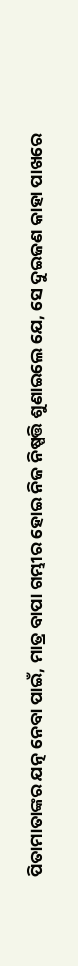ପିତାମାତାଙ୍କର ଯତ୍ନ ନେବା ପାଇଁ, ମାତ୍ର ବାପା ଗମ୍ଭୀର ହୋଇ ନିଜ ନିଷ୍ପତ୍ତି ଶୁଣାଇଲେ ଯେ, ସେ ଦୁଇଜଣ କାହା ପାଖରେ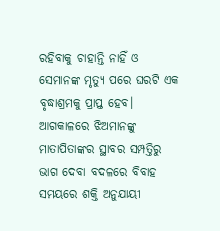ରହିବାକୁ ଚାହାନ୍ତି ନାହିଁ ଓ ସେମାନଙ୍କ ମୃତ୍ୟୁ ପରେ ଘରଟି ଏକ ବୃଦ୍ଧାଶ୍ରମକୁ ପ୍ରାପ୍ତ ହେବ।
ଆଗକାଳରେ ଝିଅମାନଙ୍କୁ ମାତାପିତାଙ୍କର ସ୍ଥାବର ସମ୍ପତ୍ତିରୁ ଭାଗ ଦେବା ବଦଳରେ ବିବାହ ସମୟରେ ଶକ୍ତି ଅନୁଯାୟୀ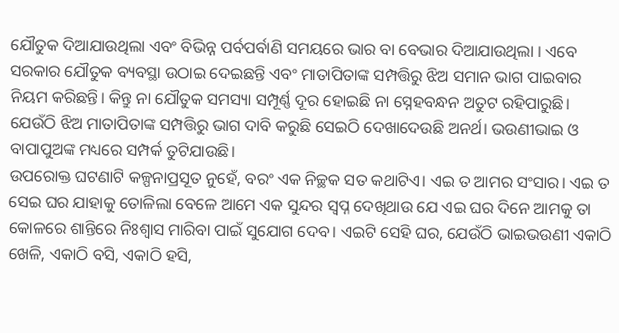ଯୌତୁକ ଦିଆଯାଉଥିଲା ଏବଂ ବିଭିନ୍ନ ପର୍ବପର୍ବାଣି ସମୟରେ ଭାର ବା ବେଭାର ଦିଆଯାଉଥିଲା । ଏବେ ସରକାର ଯୌତୁକ ବ୍ୟବସ୍ଥା ଉଠାଇ ଦେଇଛନ୍ତି ଏବଂ ମାତାପିତାଙ୍କ ସମ୍ପତ୍ତିରୁ ଝିଅ ସମାନ ଭାଗ ପାଇବାର ନିୟମ କରିଛନ୍ତି। କିନ୍ତୁ ନା ଯୌତୁକ ସମସ୍ୟା ସମ୍ପୂର୍ଣ୍ଣ ଦୂର ହୋଇଛି ନା ସ୍ନେହବନ୍ଧନ ଅତୁଟ ରହିପାରୁଛି। ଯେଉଁଠି ଝିଅ ମାତାପିତାଙ୍କ ସମ୍ପତ୍ତିରୁ ଭାଗ ଦାବି କରୁଛି ସେଇଠି ଦେଖାଦେଉଛି ଅନର୍ଥ। ଭଉଣୀଭାଇ ଓ ବାପାପୁଅଙ୍କ ମଧ୍ୟରେ ସମ୍ପର୍କ ତୁଟିଯାଉଛି।
ଉପରୋକ୍ତ ଘଟଣାଟି କଳ୍ପନାପ୍ରସୂତ ନୁହେଁ, ବରଂ ଏକ ନିଚ୍ଛକ ସତ କଥାଟିଏ। ଏଇ ତ ଆମର ସଂସାର। ଏଇ ତ ସେଇ ଘର ଯାହାକୁ ତୋଳିଲା ବେଳେ ଆମେ ଏକ ସୁନ୍ଦର ସ୍ଵପ୍ନ ଦେଖିଥାଉ ଯେ ଏଇ ଘର ଦିନେ ଆମକୁ ତା କୋଳରେ ଶାନ୍ତିରେ ନିଃଶ୍ୱାସ ମାରିବା ପାଇଁ ସୁଯୋଗ ଦେବ। ଏଇଟି ସେହି ଘର, ଯେଉଁଠି ଭାଇଭଉଣୀ ଏକାଠି ଖେଳି, ଏକାଠି ବସି, ଏକାଠି ହସି,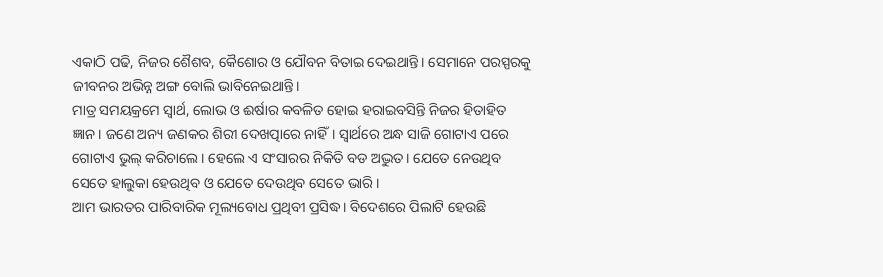ଏକାଠି ପଢି, ନିଜର ଶୈଶବ, କୈଶୋର ଓ ଯୌବନ ବିତାଇ ଦେଇଥାନ୍ତି। ସେମାନେ ପରସ୍ପରକୁ ଜୀବନର ଅଭିନ୍ନ ଅଙ୍ଗ ବୋଲି ଭାବିନେଇଥାନ୍ତି।
ମାତ୍ର ସମୟକ୍ରମେ ସ୍ଵାର୍ଥ, ଲୋଭ ଓ ଈର୍ଷାର କବଳିତ ହୋଇ ହରାଇବସିନ୍ତି ନିଜର ହିତାହିତ ଜ୍ଞାନ। ଜଣେ ଅନ୍ୟ ଜଣକର ଶିରୀ ଦେଖତ୍ପାରେ ନାହିଁ। ସ୍ଵାର୍ଥରେ ଅନ୍ଧ ସାଜି ଗୋଟାଏ ପରେ ଗୋଟାଏ ଭୁଲ୍ କରିଚାଲେ। ହେଲେ ଏ ସଂସାରର ନିକିତି ବଡ ଅଦ୍ଭୁତ। ଯେତେ ନେଉଥିବ ସେତେ ହାଲୁକା ହେଉଥିବ ଓ ଯେତେ ଦେଉଥିବ ସେତେ ଭାରି।
ଆମ ଭାରତର ପାରିବାରିକ ମୂଲ୍ୟବୋଧ ପ୍ରଥିବୀ ପ୍ରସିଦ୍ଧ। ବିଦେଶରେ ପିଲାଟି ହେଉଛି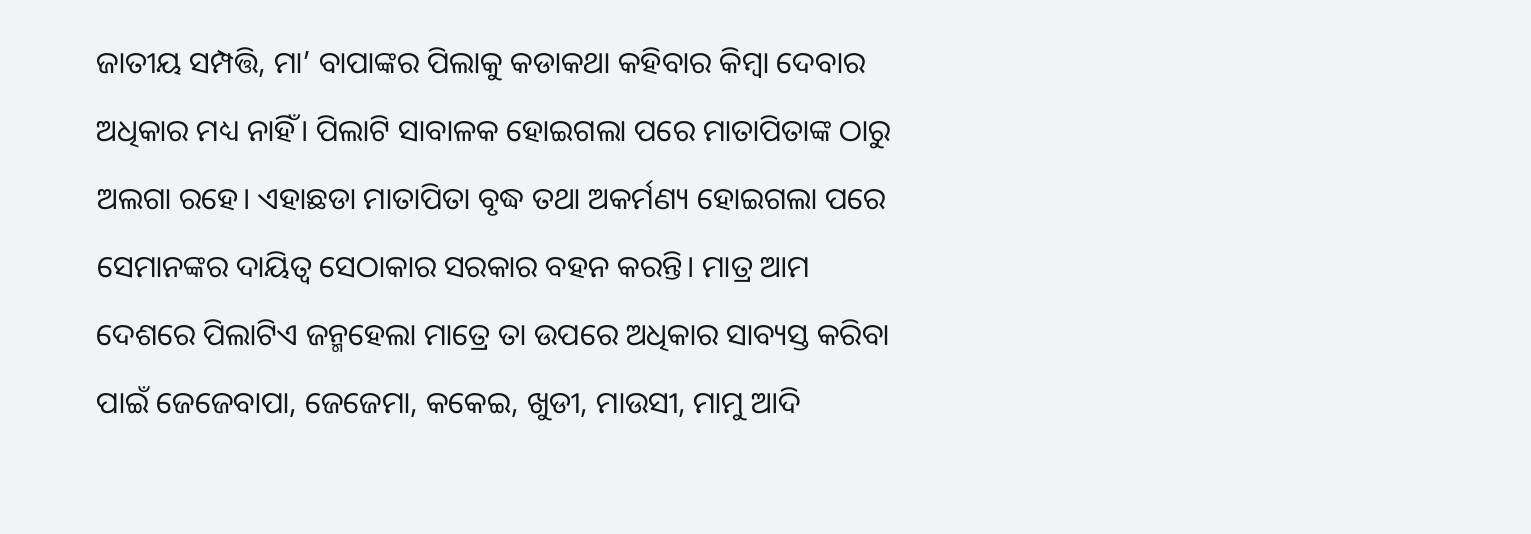ଜାତୀୟ ସମ୍ପତ୍ତି, ମା’ ବାପାଙ୍କର ପିଲାକୁ କଡାକଥା କହିବାର କିମ୍ବା ଦେବାର ଅଧିକାର ମଧ୍ୟ ନାହିଁ। ପିଲାଟି ସାବାଳକ ହୋଇଗଲା ପରେ ମାତାପିତାଙ୍କ ଠାରୁ ଅଲଗା ରହେ। ଏହାଛଡା ମାତାପିତା ବୃଦ୍ଧ ତଥା ଅକର୍ମଣ୍ୟ ହୋଇଗଲା ପରେ ସେମାନଙ୍କର ଦାୟିତ୍ୱ ସେଠାକାର ସରକାର ବହନ କରନ୍ତି। ମାତ୍ର ଆମ ଦେଶରେ ପିଲାଟିଏ ଜନ୍ମହେଲା ମାତ୍ରେ ତା ଉପରେ ଅଧିକାର ସାବ୍ୟସ୍ତ କରିବା ପାଇଁ ଜେଜେବାପା, ଜେଜେମା, କକେଇ, ଖୁଡୀ, ମାଉସୀ, ମାମୁ ଆଦି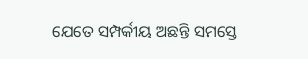ଯେତେ ସମ୍ପର୍କୀୟ ଅଛନ୍ତି ସମସ୍ତେ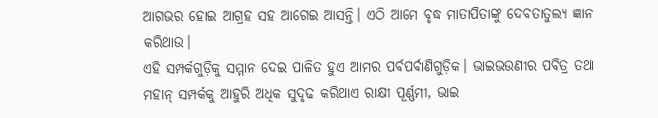ଆଗଭର ହୋଇ ଆଗ୍ରହ ସହ ଆଗେଇ ଆସନ୍ତି। ଏଠି ଆମେ ବୃଦ୍ଧ ମାତାପିତାଙ୍କୁ ଦେବତାତୁଲ୍ୟ ଜ୍ଞାନ କରିଥାଉ।
ଏହି ସମ୍ପର୍କଗୁଡ଼ିକୁ ସମ୍ମାନ ଦେଇ ପାଳିତ ହୁଏ ଆମର ପର୍ବପର୍ବାଣିଗୁଡ଼ିକ। ଭାଇଭଉଣୀର ପବିତ୍ର ତଥା ମହାନ୍ ସମ୍ପର୍କକୁ ଆହୁରି ଅଧିକ ସୁଦୃଢ କରିଥାଏ ରାକ୍ଷୀ ପୂର୍ଣ୍ଣମୀ, ଭାଇ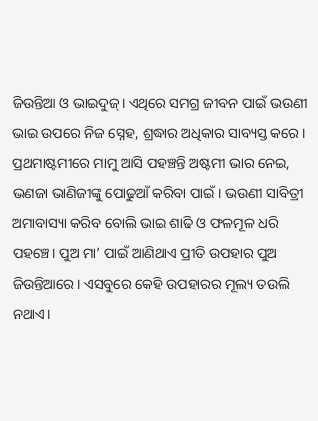ଜିଉନ୍ତିଆ ଓ ଭାଇଦୁଜ୍। ଏଥିରେ ସମଗ୍ର ଜୀବନ ପାଇଁ ଭଉଣୀ ଭାଇ ଉପରେ ନିଜ ସ୍ନେହ, ଶ୍ରଦ୍ଧାର ଅଧିକାର ସାବ୍ୟସ୍ତ କରେ। ପ୍ରଥମାଷ୍ଟମୀରେ ମାମୁ ଆସି ପହଞ୍ଚନ୍ତି ଅଷ୍ଟମୀ ଭାର ନେଇ, ଭଣଜା ଭାଣିଜୀଙ୍କୁ ପୋଢୁଆଁ କରିବା ପାଇଁ। ଭଉଣୀ ସାବିତ୍ରୀ ଅମାବାସ୍ୟା କରିବ ବୋଲି ଭାଇ ଶାଢି ଓ ଫଳମୂଳ ଧରି ପହଞ୍ଚେ। ପୁଅ ମା’ ପାଇଁ ଆଣିଥାଏ ପ୍ରୀତି ଉପହାର ପୁଅ ଜିଉନ୍ତିଆରେ। ଏସବୁରେ କେହି ଉପହାରର ମୂଲ୍ୟ ତଉଲି ନଥାଏ।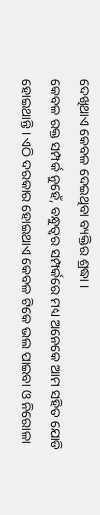ଦେଖିଥାଏ କେବଳ ଦେଇଥିବା ବ୍ୟକ୍ତିର ଶ୍ରଦ୍ଧା ।
କେବଳ ରକ୍ତ ସମ୍ପର୍କ ନୁହେଁ, ବନ୍ଧୁତ୍ୱର ସମ୍ପର୍କରେ ମଧ୍ୟ ଅନେକେ ଆମ ସହିତ ଯୋଡି ହୋଇଥାନ୍ତି। ଏଠି ଦରକାର ହୋଇଥାଏ କେବଳ ଟିକେ ଭଲ ପାଇବା ଓ ନିରୋଳା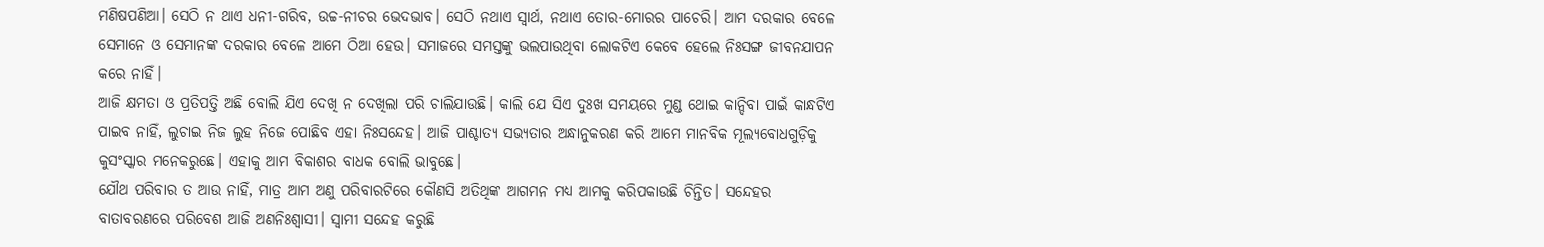ମଣିଷପଣିଆ। ସେଠି ନ ଥାଏ ଧନୀ-ଗରିବ, ଉଚ୍ଚ-ନୀଚର ଭେଦଭାବ। ସେଠି ନଥାଏ ସ୍ଵାର୍ଥ, ନଥାଏ ତୋର-ମୋରର ପାଚେରି। ଆମ ଦରକାର ବେଳେ ସେମାନେ ଓ ସେମାନଙ୍କ ଦରକାର ବେଳେ ଆମେ ଠିଆ ହେଉ। ସମାଜରେ ସମସ୍ତଙ୍କୁ ଭଲପାଉଥିବା ଲୋକଟିଏ କେବେ ହେଲେ ନିଃସଙ୍ଗ ଜୀବନଯାପନ କରେ ନାହିଁ।
ଆଜି କ୍ଷମତା ଓ ପ୍ରତିପତ୍ତି ଅଛି ବୋଲି ଯିଏ ଦେଖି ନ ଦେଖିଲା ପରି ଚାଲିଯାଉଛି। କାଲି ଯେ ସିଏ ଦୁଃଖ ସମୟରେ ମୁଣ୍ଡ ଥୋଇ କାନ୍ଦିବା ପାଇଁ କାନ୍ଧଟିଏ ପାଇବ ନାହିଁ, ଲୁଚାଇ ନିଜ ଲୁହ ନିଜେ ପୋଛିବ ଏହା ନିଃସନ୍ଦେହ। ଆଜି ପାଶ୍ଚାତ୍ୟ ସଭ୍ୟତାର ଅନ୍ଧାନୁକରଣ କରି ଆମେ ମାନବିକ ମୂଲ୍ୟବୋଧଗୁଡ଼ିକୁ କୁସଂସ୍କାର ମନେକରୁଛେ। ଏହାକୁ ଆମ ବିକାଶର ବାଧକ ବୋଲି ଭାବୁଛେ।
ଯୌଥ ପରିବାର ତ ଆଉ ନାହିଁ, ମାତ୍ର ଆମ ଅଣୁ ପରିବାରଟିରେ କୌଣସି ଅତିଥିଙ୍କ ଆଗମନ ମଧ୍ୟ ଆମକୁ କରିପକାଉଛି ଚିନ୍ତିତ। ସନ୍ଦେହର ବାତାବରଣରେ ପରିବେଶ ଆଜି ଅଣନିଃଶ୍ୱାସୀ। ସ୍ଵାମୀ ସନ୍ଦେହ କରୁଛି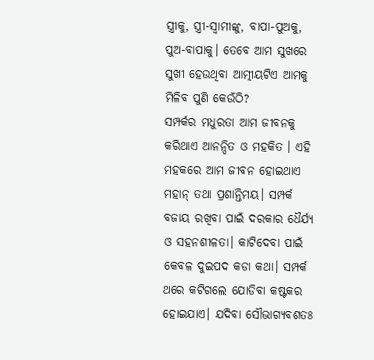ସ୍ତ୍ରୀକୁ, ସ୍ତ୍ରୀ-ସ୍ଵାମୀଙ୍କୁ, ବାପା-ପୁଅକୁ, ପୁଅ-ବାପାକୁ। ତେବେ ଆମ ସୁଖରେ ସୁଖୀ ହେଉଥିବା ଆତ୍ମୀୟଟିଏ ଆମକୁ ମିଳିବ ପୁଣି କେଉଁଠି?
ସମ୍ପର୍କର ମଧୁରତା ଆମ ଜୀବନକୁ କରିଥାଏ ଆନନ୍ଦିତ ଓ ମହକିତ । ଏହି ମହକରେ ଆମ ଜୀବନ ହୋଇଥାଏ ମହାନ୍ ତଥା ପ୍ରଶାନ୍ତିମୟ। ସମ୍ପର୍କ ବଜାୟ ରଖିବା ପାଇଁ ଦରକାର ଧୈର୍ଯ୍ୟ ଓ ସହନଶୀଳତା। କାଟିଦେବା ପାଇଁ କେବଳ ଦୁଇପଦ କଡା କଥା। ସମ୍ପର୍କ ଥରେ କଟିଗଲେ ଯୋଡିବା କଷ୍ଟକର ହୋଇଯାଏ। ଯଦିବା ସୌଭାଗ୍ୟବଶତଃ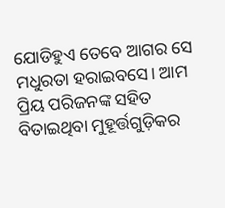ଯୋଡିହୁଏ ତେବେ ଆଗର ସେ ମଧୁରତା ହରାଇବସେ। ଆମ ପ୍ରିୟ ପରିଜନଙ୍କ ସହିତ ବିତାଇଥିବା ମୁହୂର୍ତ୍ତଗୁଡ଼ିକର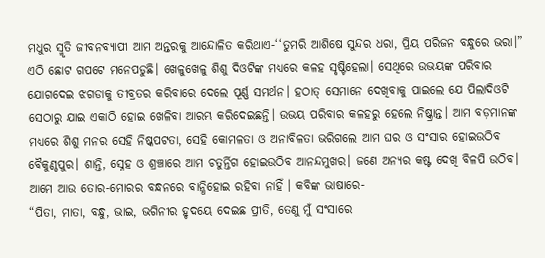ମଧୁର ସ୍ମୃତି ଜୀବନବ୍ୟାପୀ ଆମ ଅନ୍ତରକୁ ଆନ୍ଦୋଳିତ କରିଥାଏ-‘‘ତୁମରି ଆଶିଷେ ସୁନ୍ଦର ଧରା, ପ୍ରିୟ ପରିଜନ ବନ୍ଧୁରେ ଭରା।”
ଏଠି ଛୋଟ ଗପଟେ ମନେପଡୁଛି। ଖେଳୁଖେଳୁ ଶିଶୁ ଦିଓଟିଙ୍କ ମଧ୍ୟରେ କଳହ ସୃଷ୍ଟିହେଲା। ସେଥିରେ ଉଭୟଙ୍କ ପରିବାର ଯୋଗଦେଇ ଝଗଡାକୁ ତୀବ୍ରତର କରିବାରେ ଦେଲେ ପୂର୍ଣ୍ଣ ସମର୍ଥନ। ହଠାତ୍ ସେମାନେ ଦେଖିବାକୁ ପାଇଲେ ଯେ ପିଲାଦିଓଟି ସେଠାରୁ ଯାଇ ଏକାଠି ହୋଇ ଖେଳିବା ଆରମ୍ଭ କରିଦେଇଛନ୍ତି। ଉଭୟ ପରିବାର କଳହରୁ ହେଲେ ନିଷ୍କ୍ରାନ୍ତ। ଆମ ବଡ଼ମାନଙ୍କ ମଧ୍ୟରେ ଶିଶୁ ମନର ସେହି ନିଷ୍କପଟତା, ସେହି କୋମଳତା ଓ ଅନାବିଳତା ଭରିଗଲେ ଆମ ଘର ଓ ସଂସାର ହୋଇଉଠିବ ବୈକୁଣ୍ଠପୁର। ଶାନ୍ତି, ସ୍ନେହ ଓ ଶ୍ରଞ୍ଚାରେ ଆମ ଚତୁର୍ନ୍ତିଗ ହୋଇଉଠିବ ଆନନ୍ଦମୁଖର। ଜଣେ ଅନ୍ୟର କଷ୍ଟ ଦେଖି ବିଳପି ଉଠିବ। ଆମେ ଆଉ ତୋର-ମୋରର ବନ୍ଧନରେ ବାନ୍ଧିହୋଇ ରହିବା ନାହିଁ । କବିଙ୍କ ଭାଷାରେ-
“ପିତା, ମାତା, ବନ୍ଧୁ, ଭାଇ, ଭଗିନୀର ହୃଦୟେ ଦେଇଛ ପ୍ରୀତି, ତେଣୁ ମୁଁ ସଂସାରେ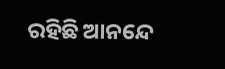ରହିଛି ଆନନ୍ଦେ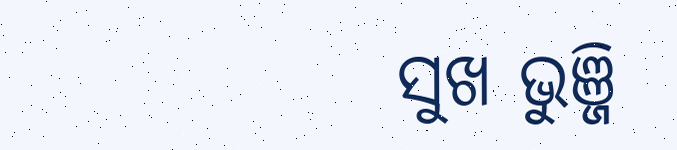ସୁଖ ଭୁଞ୍ଜି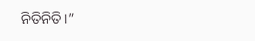ନିତିନିତି।”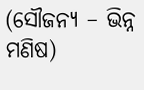(ସୌଜନ୍ୟ – ଭିନ୍ନ ମଣିଷ)